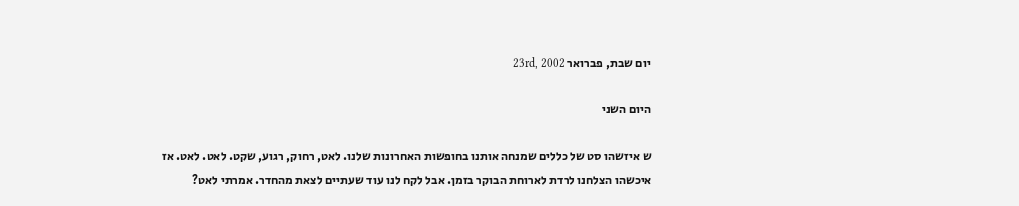יום שבת, פברואר 23rd, 2002

היום השני

ש איזשהו סט של כללים שמנחה אותנו בחופשות האחרונות שלנו. לאט, רחוק, רגוע, שקט. לאט. לאט. אז איכשהו הצלחנו לרדת לארוחת הבוקר בזמן. אבל לקח לנו עוד שעתיים לצאת מהחדר. אמרתי לאט?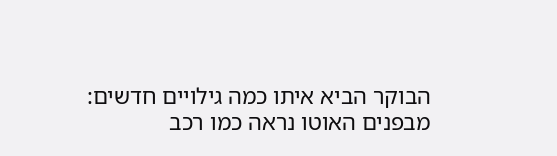הבוקר הביא איתו כמה גילויים חדשים: מבפנים האוטו נראה כמו רכב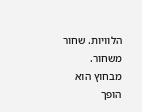הלוויות. שחור משחור. מבחוץ הוא הופך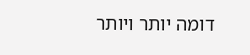דומה יותר ויותר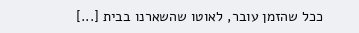ככל שהזמן עובר, לאוטו שהשארנו בבית [...]